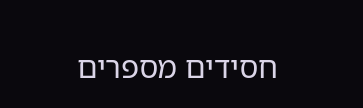חסידים מספרים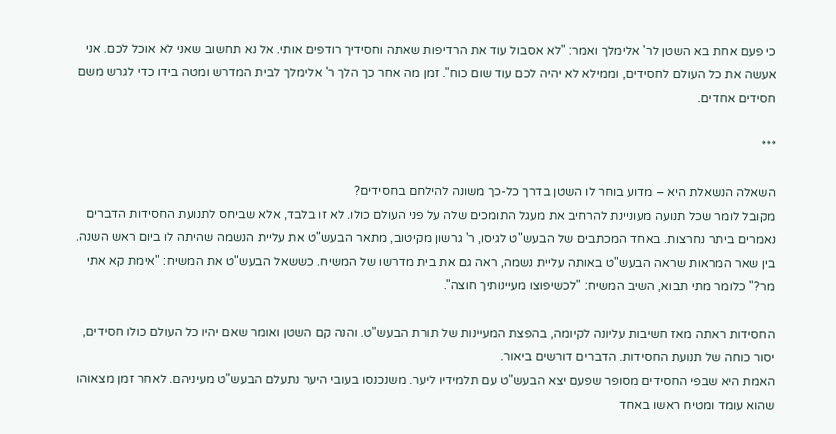כי פעם אחת בא השטן לר' אלימלך ואמר: "לא אסבול עוד את הרדיפות שאתה וחסידיך רודפים אותי. אל נא תחשוב שאני לא אוכל לכם. אני אעשה את כל העולם לחסידים, וממילא לא יהיה לכם עוד שום כוח". זמן מה אחר כך הלך ר' אלימלך לבית המדרש ומטה בידו כדי לגרש משם חסידים אחדים.

***

השאלה הנשאלת היא – מדוע בוחר לו השטן בדרך כל-כך משונה להילחם בחסידים?
מקובל לומר שכל תנועה מעוניינת להרחיב את מעגל התומכים שלה על פני העולם כולו. לא זו בלבד, אלא שביחס לתנועת החסידות הדברים נאמרים ביתר נחרצות. באחד המכתבים של הבעש"ט לגיסו, ר' גרשון מקיטוב, מתאר הבעש"ט את עליית הנשמה שהיתה לו ביום ראש השנה. בין שאר המראות שראה הבעש"ט באותה עליית נשמה, ראה גם את בית מדרשו של המשיח. כששאל הבעש"ט את המשיח: "אימת קא אתי מר?" כלומר מתי תבוא, השיב המשיח: "לכשיפוצו מעיינותיך חוצה".

החסידות ראתה מאז חשיבות עליונה לקיומה, בהפצת המעיינות של תורת הבעש"ט. והנה קם השטן ואומר שאם יהיו כל העולם כולו חסידים, יסור כוחה של תנועת החסידות. הדברים דורשים ביאור.
האמת היא שבפי החסידים מסופר שפעם יצא הבעש"ט עם תלמידיו ליער. משנכנסו בעובי היער נתעלם הבעש"ט מעיניהם. לאחר זמן מצאוהו שהוא עומד ומטיח ראשו באחד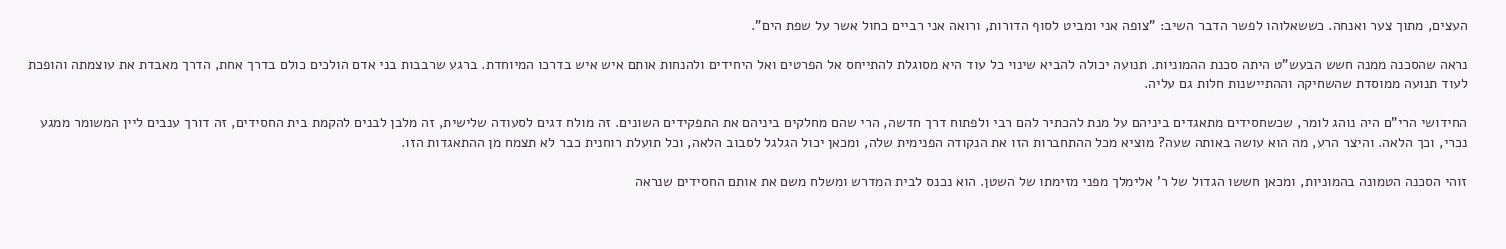העצים, מתוך צער ואנחה. כששאלוהו לפשר הדבר השיב: "צופה אני ומביט לסוף הדורות, ורואה אני רביים כחול אשר על שפת הים".

נראה שהסכנה ממנה חשש הבעש"ט היתה סכנת ההמוניות. תנועה יכולה להביא שינוי כל עוד היא מסוגלת להתייחס אל הפרטים ואל היחידים ולהנחות אותם איש איש בדרכו המיוחדת. ברגע שרבבות בני אדם הולכים כולם בדרך אחת, הדרך מאבדת את עוצמתה והופכת לעוד תנועה ממוסדת שהשחיקה וההתיישנות חלות גם עליה.

החידושי הרי"ם היה נוהג לומר, שכשחסידים מתאגדים ביניהם על מנת להכתיר להם רבי ולפתוח דרך חדשה, הרי שהם מחלקים ביניהם את התפקידים השונים. זה מולח דגים לסעודה שלישית, זה מלבן לבנים להקמת בית החסידים, זה דורך ענבים ליין המשומר ממגע נכרי, וכך הלאה. והיצר הרע, מה הוא עושה באותה שעה? מוציא מכל ההתחברות הזו את הנקודה הפנימית שלה, ומכאן יכול הגלגל לסבוב הלאה, וכל תועלת רוחנית כבר לא תצמח מן ההתאגדות הזו.

זוהי הסכנה הטמונה בהמוניות, ומכאן חששו הגדול של ר' אלימלך מפני מזימתו של השטן. הוא נכנס לבית המדרש ומשלח משם את אותם החסידים שנראה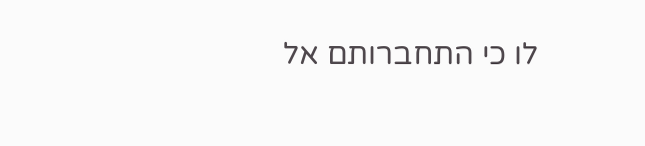לו כי התחברותם אל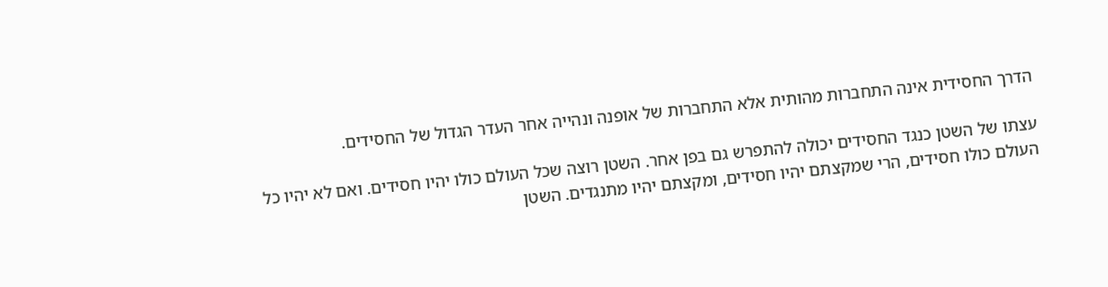הדרך החסידית אינה התחברות מהותית אלא התחברות של אופנה ונהייה אחר העדר הגדול של החסידים.

עצתו של השטן כנגד החסידים יכולה להתפרש גם בפן אחר. השטן רוצה שכל העולם כולו יהיו חסידים. ואם לא יהיו כל העולם כולו חסידים, הרי שמקצתם יהיו חסידים, ומקצתם יהיו מתנגדים. השטן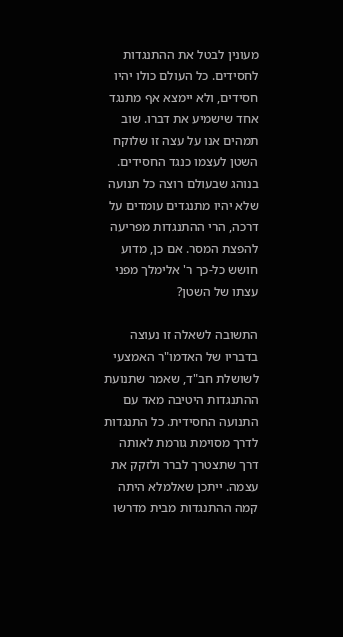מעונין לבטל את ההתנגדות לחסידים. כל העולם כולו יהיו חסידים, ולא יימצא אף מתנגד אחד שישמיע את דברו. שוב תמהים אנו על עצה זו שלוקח השטן לעצמו כנגד החסידים. בנוהג שבעולם רוצה כל תנועה שלא יהיו מתנגדים עומדים על דרכה, הרי ההתנגדות מפריעה להפצת המסר. אם כן, מדוע חושש כל-כך ר' אלימלך מפני עצתו של השטן?

התשובה לשאלה זו נעוצה בדבריו של האדמו"ר האמצעי לשושלת חב"ד, שאמר שתנועת ההתנגדות היטיבה מאד עם התנועה החסידית. כל התנגדות לדרך מסוימת גורמת לאותה דרך שתצטרך לברר ולזקק את עצמה. ייתכן שאלמלא היתה קמה ההתנגדות מבית מדרשו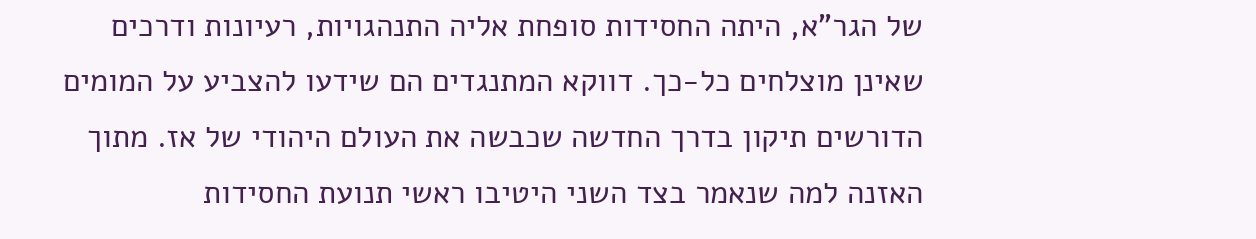של הגר"א, היתה החסידות סופחת אליה התנהגויות, רעיונות ודרכים שאינן מוצלחים כל-כך. דווקא המתנגדים הם שידעו להצביע על המומים הדורשים תיקון בדרך החדשה שכבשה את העולם היהודי של אז. מתוך האזנה למה שנאמר בצד השני היטיבו ראשי תנועת החסידות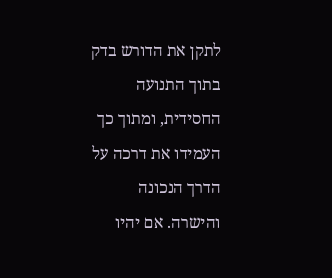לתקן את הדורש בדק בתוך התנועה החסידית, ומתוך כך העמידו את דרכה על הדרך הנכונה והישרה. אם יהיו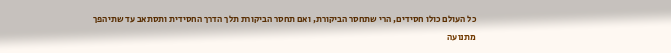כל העולם כולו חסידים, הרי שתחסר הביקורת, ואם תחסר הביקורת תלך הדרך החסידית ותסתאב עד שתיהפך מתנועה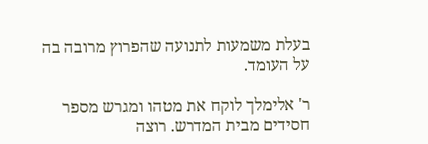בעלת משמעות לתנועה שהפרוץ מרובה בה על העומד.

ר' אלימלך לוקח את מטהו ומגרש מספר חסידים מבית המדרש. רוצה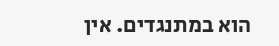הוא במתנגדים. אין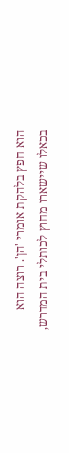הוא חפץ בלהקת אומרי 'הן'. רוצה הוא בכאלו שיישארו מחוץ לכותלי בית המדרש,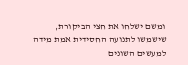ומשם ישלחו את חצי הביקורת, שישמשו לתנועה החסידית אמת מידה למעשים השונים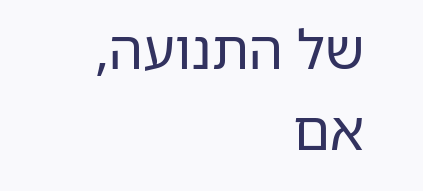של התנועה, אם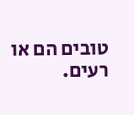טובים הם או רעים.